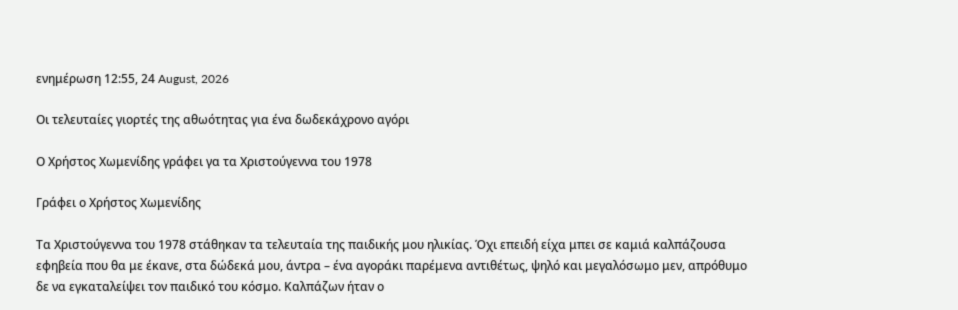ενημέρωση 12:55, 24 August, 2026

Οι τελευταίες γιορτές της αθωότητας για ένα δωδεκάχρονο αγόρι

Ο Χρήστος Χωμενίδης γράφει γα τα Χριστούγεννα του 1978

Γράφει ο Χρήστος Χωμενίδης

Τα Χριστούγεννα του 1978 στάθηκαν τα τελευταία της παιδικής μου ηλικίας. Όχι επειδή είχα μπει σε καμιά καλπάζουσα εφηβεία που θα με έκανε, στα δώδεκά μου, άντρα – ένα αγοράκι παρέμενα αντιθέτως, ψηλό και μεγαλόσωμο μεν, απρόθυμο δε να εγκαταλείψει τον παιδικό του κόσμο. Καλπάζων ήταν ο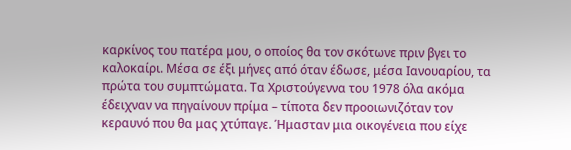καρκίνος του πατέρα μου, ο οποίος θα τον σκότωνε πριν βγει το καλοκαίρι. Μέσα σε έξι μήνες από όταν έδωσε, μέσα Ιανουαρίου, τα πρώτα του συμπτώματα. Τα Χριστούγεννα του 1978 όλα ακόμα έδειχναν να πηγαίνουν πρίμα – τίποτα δεν προοιωνιζόταν τον κεραυνό που θα μας χτύπαγε. Ήμασταν μια οικογένεια που είχε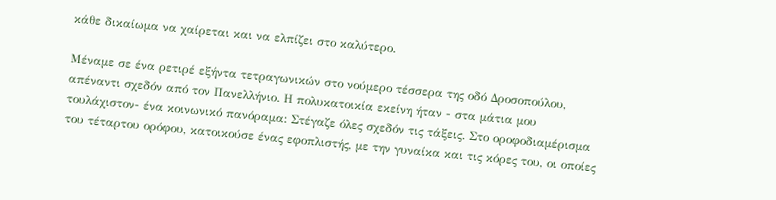κάθε δικαίωμα να χαίρεται και να ελπίζει στο καλύτερο.

Μέναμε σε ένα ρετιρέ εξήντα τετραγωνικών στο νούμερο τέσσερα της οδό Δροσοπούλου, απέναντι σχεδόν από τον Πανελλήνιο. Η πολυκατοικία εκείνη ήταν - στα μάτια μου τουλάχιστον- ένα κοινωνικό πανόραμα: Στέγαζε όλες σχεδόν τις τάξεις. Στο οροφοδιαμέρισμα του τέταρτου ορόφου, κατοικούσε ένας εφοπλιστής, με την γυναίκα και τις κόρες του, οι οποίες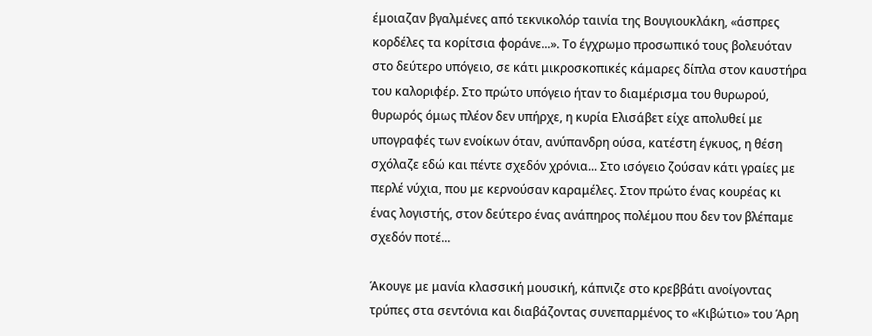έμοιαζαν βγαλμένες από τεκνικολόρ ταινία της Βουγιουκλάκη, «άσπρες κορδέλες τα κορίτσια φοράνε...». Το έγχρωμο προσωπικό τους βολευόταν στο δεύτερο υπόγειο, σε κάτι μικροσκοπικές κάμαρες δίπλα στον καυστήρα του καλοριφέρ. Στο πρώτο υπόγειο ήταν το διαμέρισμα του θυρωρού, θυρωρός όμως πλέον δεν υπήρχε, η κυρία Ελισάβετ είχε απολυθεί με υπογραφές των ενοίκων όταν, ανύπανδρη ούσα, κατέστη έγκυος, η θέση σχόλαζε εδώ και πέντε σχεδόν χρόνια... Στο ισόγειο ζούσαν κάτι γραίες με περλέ νύχια, που με κερνούσαν καραμέλες. Στον πρώτο ένας κουρέας κι ένας λογιστής, στον δεύτερο ένας ανάπηρος πολέμου που δεν τον βλέπαμε σχεδόν ποτέ...

Άκουγε με μανία κλασσική μουσική, κάπνιζε στο κρεββάτι ανοίγοντας τρύπες στα σεντόνια και διαβάζοντας συνεπαρμένος το «Κιβώτιο» του Άρη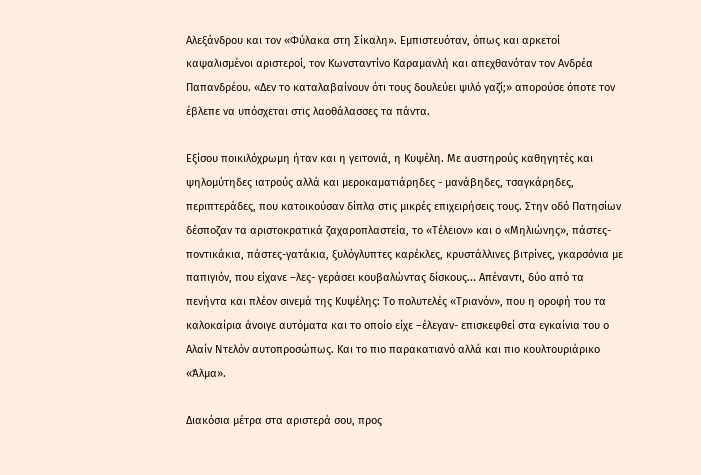Αλεξάνδρου και τον «Φύλακα στη Σίκαλη». Εμπιστευόταν, όπως και αρκετοί καψαλισμένοι αριστεροί, τον Κωνσταντίνο Καραμανλή και απεχθανόταν τον Ανδρέα Παπανδρέου. «Δεν το καταλαβαίνουν ότι τους δουλεύει ψιλό γαζί;» απορούσε όποτε τον έβλεπε να υπόσχεται στις λαοθάλασσες τα πάντα.

Εξίσου ποικιλόχρωμη ήταν και η γειτονιά, η Κυψέλη. Με αυστηρούς καθηγητές και ψηλομύτηδες ιατρούς αλλά και μεροκαματιάρηδες - μανάβηδες, τσαγκάρηδες, περιπτεράδες, που κατοικούσαν δίπλα στις μικρές επιχειρήσεις τους. Στην οδό Πατησίων δέσποζαν τα αριστοκρατικά ζαχαροπλαστεία, το «Τέλειον» και ο «Μηλιώνης», πάστες-ποντικάκια, πάστες-γατάκια, ξυλόγλυπτες καρέκλες, κρυστάλλινες βιτρίνες, γκαρσόνια με παπιγιόν, που είχανε –λες- γεράσει κουβαλώντας δίσκους... Απέναντι, δύο από τα πενήντα και πλέον σινεμά της Κυψέλης: Το πολυτελές «Τριανόν», που η οροφή του τα καλοκαίρια άνοιγε αυτόματα και το οποίο είχε –έλεγαν- επισκεφθεί στα εγκαίνια του ο Αλαίν Ντελόν αυτοπροσώπως. Και το πιο παρακατιανό αλλά και πιο κουλτουριάρικο «Άλμα».

Διακόσια μέτρα στα αριστερά σου, προς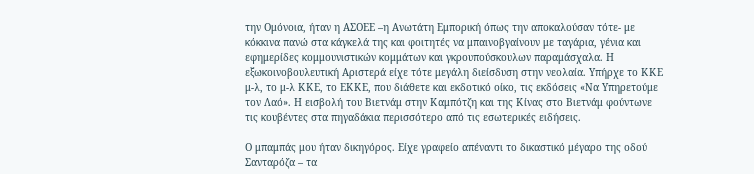την Ομόνοια, ήταν η ΑΣΟΕΕ –η Ανωτάτη Εμπορική όπως την αποκαλούσαν τότε- με κόκκινα πανώ στα κάγκελά της και φοιτητές να μπαινοβγαίνουν με ταγάρια, γένια και εφημερίδες κομμουνιστικών κομμάτων και γκρουπούσκουλων παραμάσχαλα. Η εξωκοινοβουλευτική Αριστερά είχε τότε μεγάλη διείσδυση στην νεολαία. Υπήρχε το ΚΚΕ μ-λ, το μ-λ ΚΚΕ, το ΕΚΚΕ, που διάθετε και εκδοτικό οίκο, τις εκδόσεις «Να Υπηρετούμε τον Λαό». Η εισβολή του Βιετνάμ στην Καμπότζη και της Κίνας στο Βιετνάμ φούντωνε τις κουβέντες στα πηγαδάκια περισσότερο από τις εσωτερικές ειδήσεις.

Ο μπαμπάς μου ήταν δικηγόρος. Είχε γραφείο απέναντι το δικαστικό μέγαρο της οδού Σανταρόζα – τα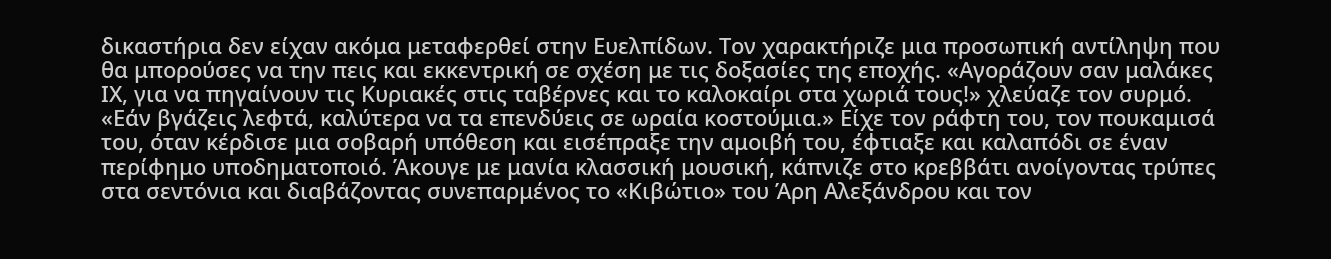δικαστήρια δεν είχαν ακόμα μεταφερθεί στην Ευελπίδων. Τον χαρακτήριζε μια προσωπική αντίληψη που θα μπορούσες να την πεις και εκκεντρική σε σχέση με τις δοξασίες της εποχής. «Αγοράζουν σαν μαλάκες ΙΧ, για να πηγαίνουν τις Κυριακές στις ταβέρνες και το καλοκαίρι στα χωριά τους!» χλεύαζε τον συρμό. «Εάν βγάζεις λεφτά, καλύτερα να τα επενδύεις σε ωραία κοστούμια.» Είχε τον ράφτη του, τον πουκαμισά του, όταν κέρδισε μια σοβαρή υπόθεση και εισέπραξε την αμοιβή του, έφτιαξε και καλαπόδι σε έναν περίφημο υποδηματοποιό. Άκουγε με μανία κλασσική μουσική, κάπνιζε στο κρεββάτι ανοίγοντας τρύπες στα σεντόνια και διαβάζοντας συνεπαρμένος το «Κιβώτιο» του Άρη Αλεξάνδρου και τον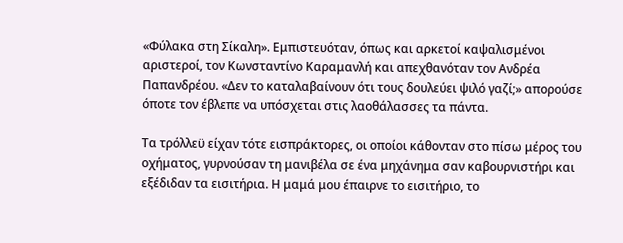«Φύλακα στη Σίκαλη». Εμπιστευόταν, όπως και αρκετοί καψαλισμένοι αριστεροί, τον Κωνσταντίνο Καραμανλή και απεχθανόταν τον Ανδρέα Παπανδρέου. «Δεν το καταλαβαίνουν ότι τους δουλεύει ψιλό γαζί;» απορούσε όποτε τον έβλεπε να υπόσχεται στις λαοθάλασσες τα πάντα.

Τα τρόλλεϋ είχαν τότε εισπράκτορες, οι οποίοι κάθονταν στο πίσω μέρος του οχήματος, γυρνούσαν τη μανιβέλα σε ένα μηχάνημα σαν καβουρνιστήρι και εξέδιδαν τα εισιτήρια. Η μαμά μου έπαιρνε το εισιτήριο, το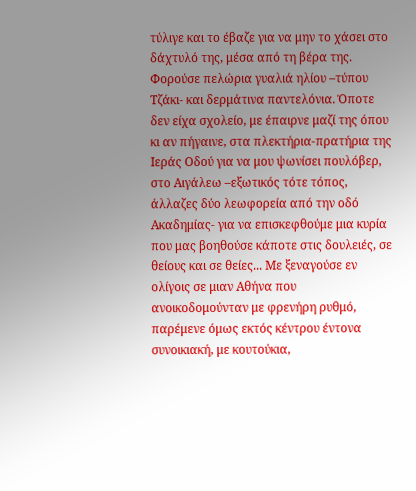τύλιγε και το έβαζε για να μην το χάσει στο δάχτυλό της, μέσα από τη βέρα της. Φορούσε πελώρια γυαλιά ηλίου –τύπου Τζάκι- και δερμάτινα παντελόνια. Όποτε δεν είχα σχολείο, με έπαιρνε μαζί της όπου κι αν πήγαινε, στα πλεκτήρια-πρατήρια της Ιεράς Οδού για να μου ψωνίσει πουλόβερ, στο Αιγάλεω –εξωτικός τότε τόπος, άλλαζες δύο λεωφορεία από την οδό Ακαδημίας- για να επισκεφθούμε μια κυρία που μας βοηθούσε κάποτε στις δουλειές, σε θείους και σε θείες... Με ξεναγούσε εν ολίγοις σε μιαν Αθήνα που ανοικοδομούνταν με φρενήρη ρυθμό, παρέμενε όμως εκτός κέντρου έντονα συνοικιακή, με κουτούκια,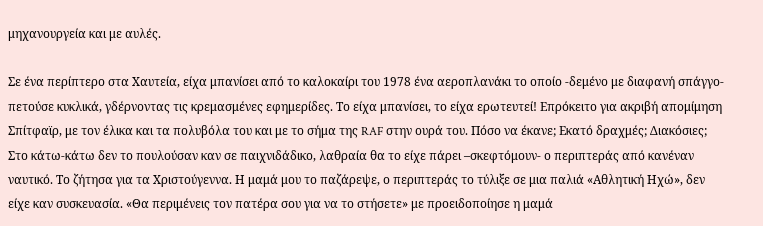μηχανουργεία και με αυλές.

Σε ένα περίπτερο στα Χαυτεία, είχα μπανίσει από το καλοκαίρι του 1978 ένα αεροπλανάκι το οποίο -δεμένο με διαφανή σπάγγο- πετούσε κυκλικά, γδέρνοντας τις κρεμασμένες εφημερίδες. Το είχα μπανίσει, το είχα ερωτευτεί! Επρόκειτο για ακριβή απομίμηση Σπίτφαϊρ, με τον έλικα και τα πολυβόλα του και με το σήμα της RAF στην ουρά του. Πόσο να έκανε; Εκατό δραχμές; Διακόσιες; Στο κάτω-κάτω δεν το πουλούσαν καν σε παιχνιδάδικο, λαθραία θα το είχε πάρει –σκεφτόμουν- ο περιπτεράς από κανέναν ναυτικό. Το ζήτησα για τα Χριστούγεννα. Η μαμά μου το παζάρεψε, ο περιπτεράς το τύλιξε σε μια παλιά «Αθλητική Ηχώ», δεν είχε καν συσκευασία. «Θα περιμένεις τον πατέρα σου για να το στήσετε» με προειδοποίησε η μαμά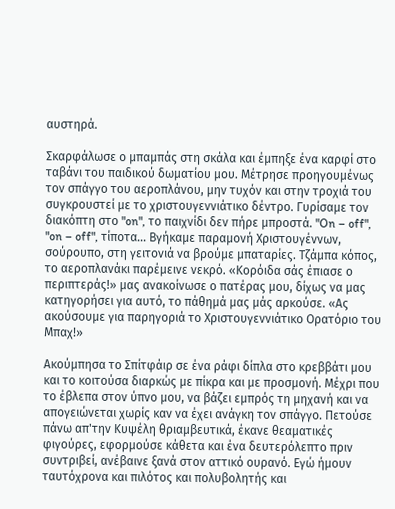αυστηρά.

Σκαρφάλωσε ο μπαμπάς στη σκάλα και έμπηξε ένα καρφί στο ταβάνι του παιδικού δωματίου μου. Μέτρησε προηγουμένως τον σπάγγο του αεροπλάνου, μην τυχόν και στην τροχιά του συγκρουστεί με το χριστουγεννιάτικο δέντρο. Γυρίσαμε τον διακόπτη στο "on", το παιχνίδι δεν πήρε μπροστά. "On – off", "on – off", τίποτα... Βγήκαμε παραμονή Χριστουγέννων, σούρουπο, στη γειτονιά να βρούμε μπαταρίες. Τζάμπα κόπος, το αεροπλανάκι παρέμεινε νεκρό. «Κορόιδα σάς έπιασε ο περιπτεράς!» μας ανακοίνωσε ο πατέρας μου, δίχως να μας κατηγορήσει για αυτό, το πάθημά μας μάς αρκούσε. «Ας ακούσουμε για παρηγοριά το Χριστουγεννιάτικο Ορατόριο του Μπαχ!»

Ακούμπησα το Σπίτφάιρ σε ένα ράφι δίπλα στο κρεββάτι μου και το κοιτούσα διαρκώς με πίκρα και με προσμονή. Μέχρι που το έβλεπα στον ύπνο μου, να βάζει εμπρός τη μηχανή και να απογειώνεται χωρίς καν να έχει ανάγκη τον σπάγγο. Πετούσε πάνω απ'την Κυψέλη θριαμβευτικά, έκανε θεαματικές φιγούρες, εφορμούσε κάθετα και ένα δευτερόλεπτο πριν συντριβεί, ανέβαινε ξανά στον αττικό ουρανό. Εγώ ήμουν ταυτόχρονα και πιλότος και πολυβολητής και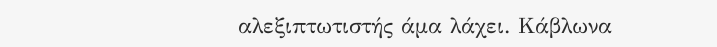αλεξιπτωτιστής άμα λάχει. Κάβλωνα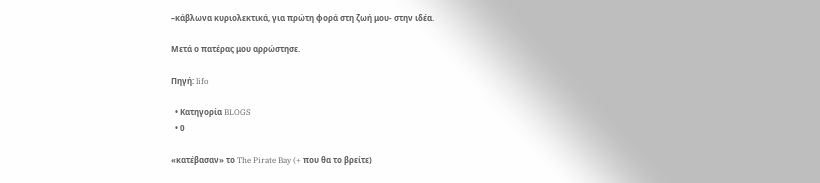–κάβλωνα κυριολεκτικά, για πρώτη φορά στη ζωή μου- στην ιδέα.

Μετά ο πατέρας μου αρρώστησε.

Πηγή: lifo

  • Κατηγορία BLOGS
  • 0

«κατέβασαν» το The Pirate Bay (+ που θα το βρείτε)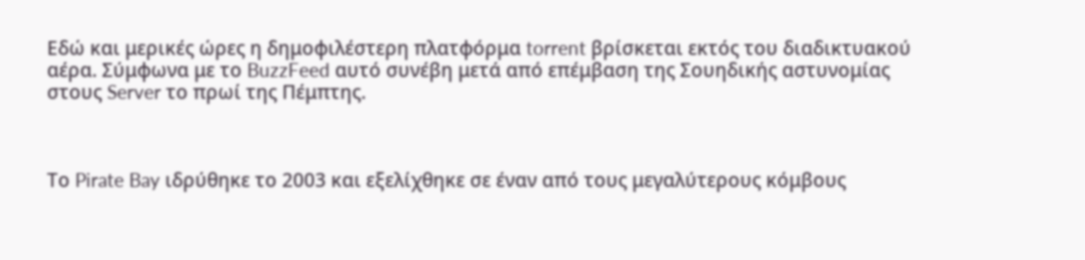Εδώ και μερικές ώρες η δημοφιλέστερη πλατφόρμα torrent βρίσκεται εκτός του διαδικτυακού αέρα. Σύμφωνα με το BuzzFeed αυτό συνέβη μετά από επέμβαση της Σουηδικής αστυνομίας στους Server το πρωί της Πέμπτης.



Το Pirate Bay ιδρύθηκε το 2003 και εξελίχθηκε σε έναν από τους μεγαλύτερους κόμβους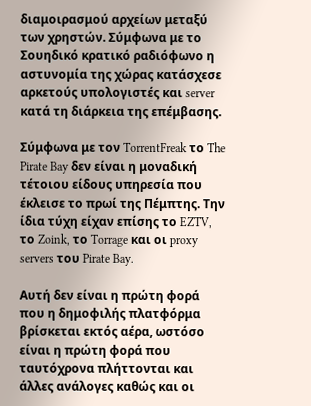διαμοιρασμού αρχείων μεταξύ των χρηστών. Σύμφωνα με το Σουηδικό κρατικό ραδιόφωνο η αστυνομία της χώρας κατάσχεσε αρκετούς υπολογιστές και server κατά τη διάρκεια της επέμβασης.

Σύμφωνα με τον TorrentFreak το The Pirate Bay δεν είναι η μοναδική τέτοιου είδους υπηρεσία που έκλεισε το πρωί της Πέμπτης. Την ίδια τύχη είχαν επίσης το EZTV, το Zoink, το Torrage και οι proxy servers του Pirate Bay.

Αυτή δεν είναι η πρώτη φορά που η δημοφιλής πλατφόρμα βρίσκεται εκτός αέρα, ωστόσο είναι η πρώτη φορά που ταυτόχρονα πλήττονται και άλλες ανάλογες καθώς και οι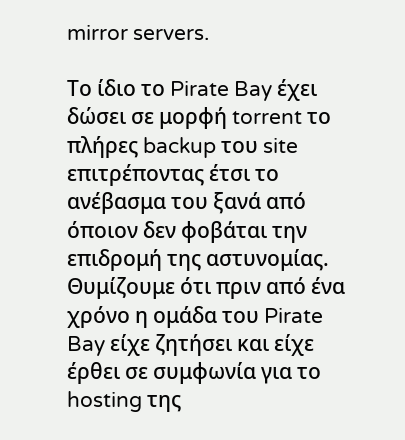mirror servers.

Το ίδιο το Pirate Bay έχει δώσει σε μορφή torrent το πλήρες backup του site επιτρέποντας έτσι το ανέβασμα του ξανά από όποιον δεν φοβάται την επιδρομή της αστυνομίας. Θυμίζουμε ότι πριν από ένα χρόνο η ομάδα του Pirate Bay είχε ζητήσει και είχε έρθει σε συμφωνία για το hosting της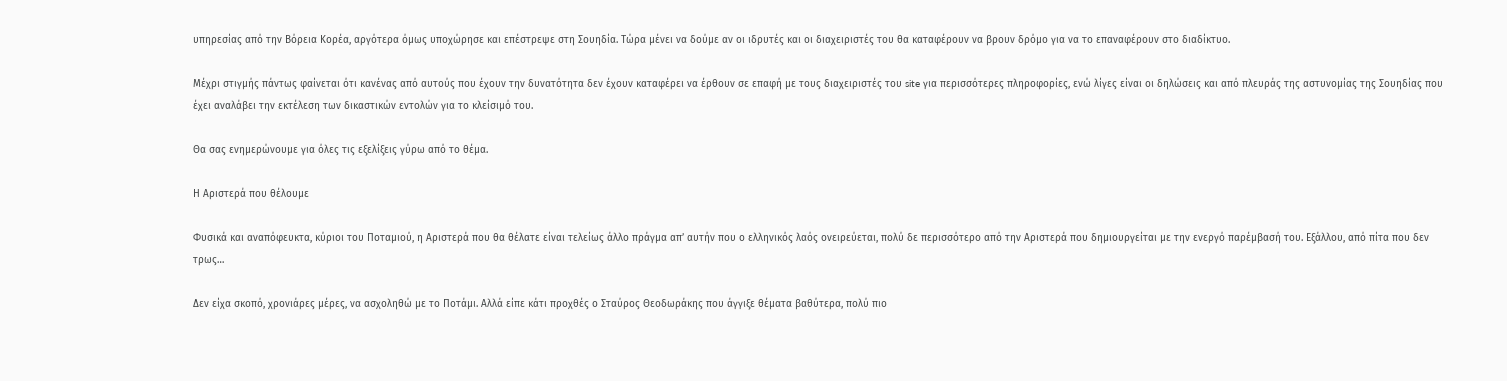υπηρεσίας από την Βόρεια Κορέα, αργότερα όμως υποχώρησε και επέστρεψε στη Σουηδία. Τώρα μένει να δούμε αν οι ιδρυτές και οι διαχειριστές του θα καταφέρουν να βρουν δρόμο για να το επαναφέρουν στο διαδίκτυο.

Μέχρι στιγμής πάντως φαίνεται ότι κανένας από αυτούς που έχουν την δυνατότητα δεν έχουν καταφέρει να έρθουν σε επαφή με τους διαχειριστές του site για περισσότερες πληροφορίες, ενώ λίγες είναι οι δηλώσεις και από πλευράς της αστυνομίας της Σουηδίας που έχει αναλάβει την εκτέλεση των δικαστικών εντολών για το κλείσιμό του.

Θα σας ενημερώνουμε για όλες τις εξελίξεις γύρω από το θέμα.

Η Αριστερά που θέλουμε

Φυσικά και αναπόφευκτα, κύριοι του Ποταμιού, η Αριστερά που θα θέλατε είναι τελείως άλλο πράγμα απ’ αυτήν που ο ελληνικός λαός ονειρεύεται, πολύ δε περισσότερο από την Αριστερά που δημιουργείται με την ενεργό παρέμβασή του. Εξάλλου, από πίτα που δεν τρως…

Δεν είχα σκοπό, χρονιάρες μέρες, να ασχοληθώ με το Ποτάμι. Αλλά είπε κάτι προχθές ο Σταύρος Θεοδωράκης που άγγιξε θέματα βαθύτερα, πολύ πιο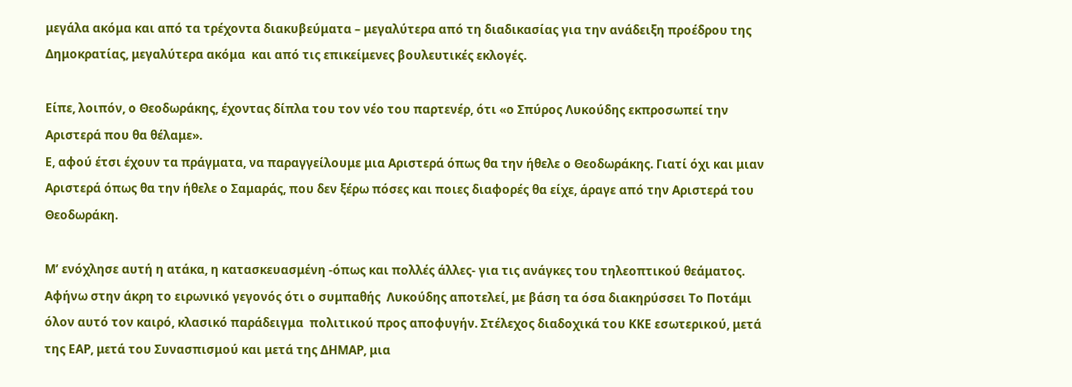μεγάλα ακόμα και από τα τρέχοντα διακυβεύματα – μεγαλύτερα από τη διαδικασίας για την ανάδειξη προέδρου της Δημοκρατίας, μεγαλύτερα ακόμα  και από τις επικείμενες βουλευτικές εκλογές.

Είπε, λοιπόν, ο Θεοδωράκης, έχοντας δίπλα του τον νέο του παρτενέρ, ότι «ο Σπύρος Λυκούδης εκπροσωπεί την Αριστερά που θα θέλαμε».
Ε, αφού έτσι έχουν τα πράγματα, να παραγγείλουμε μια Αριστερά όπως θα την ήθελε ο Θεοδωράκης. Γιατί όχι και μιαν Αριστερά όπως θα την ήθελε ο Σαμαράς, που δεν ξέρω πόσες και ποιες διαφορές θα είχε, άραγε από την Αριστερά του Θεοδωράκη.

Μ’ ενόχλησε αυτή η ατάκα, η κατασκευασμένη -όπως και πολλές άλλες- για τις ανάγκες του τηλεοπτικού θεάματος.
Αφήνω στην άκρη το ειρωνικό γεγονός ότι ο συμπαθής  Λυκούδης αποτελεί, με βάση τα όσα διακηρύσσει Το Ποτάμι όλον αυτό τον καιρό, κλασικό παράδειγμα  πολιτικού προς αποφυγήν. Στέλεχος διαδοχικά του ΚΚΕ εσωτερικού, μετά της ΕΑΡ, μετά του Συνασπισμού και μετά της ΔΗΜΑΡ, μια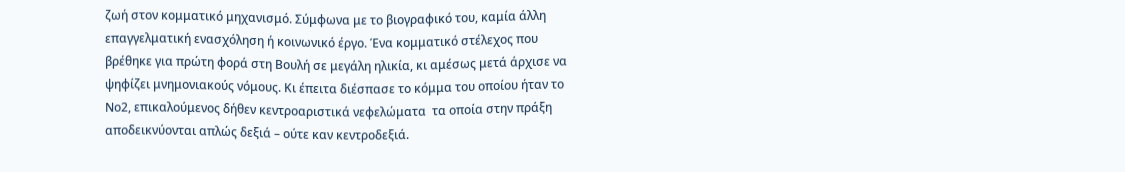ζωή στον κομματικό μηχανισμό. Σύμφωνα με το βιογραφικό του, καμία άλλη επαγγελματική ενασχόληση ή κοινωνικό έργο. Ένα κομματικό στέλεχος που βρέθηκε για πρώτη φορά στη Βουλή σε μεγάλη ηλικία, κι αμέσως μετά άρχισε να ψηφίζει μνημονιακούς νόμους. Κι έπειτα διέσπασε το κόμμα του οποίου ήταν το Νο2, επικαλούμενος δήθεν κεντροαριστικά νεφελώματα  τα οποία στην πράξη αποδεικνύονται απλώς δεξιά – ούτε καν κεντροδεξιά.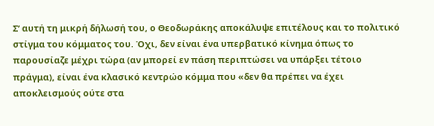Σ’ αυτή τη μικρή δήλωσή του, ο Θεοδωράκης αποκάλυψε επιτέλους και το πολιτικό στίγμα του κόμματος του. Όχι, δεν είναι ένα υπερβατικό κίνημα όπως το παρουσίαζε μέχρι τώρα (αν μπορεί εν πάση περιπτώσει να υπάρξει τέτοιο πράγμα), είναι ένα κλασικό κεντρώο κόμμα που «δεν θα πρέπει να έχει αποκλεισμούς ούτε στα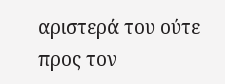αριστερά του ούτε προς τον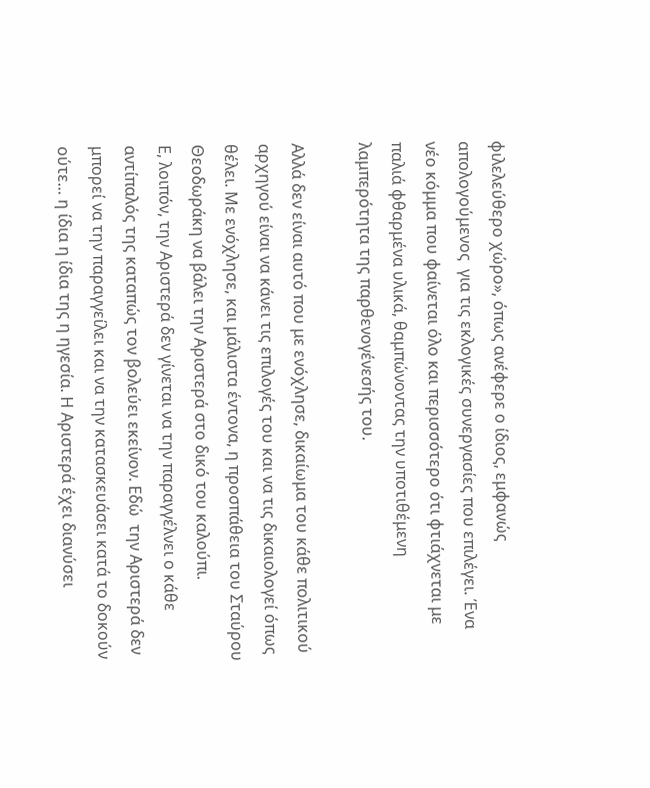φιλελεύθερο χώρο», όπως ανέφερε ο ίδιος, εμφανώς απολογούμενος  για τις εκλογικές συνεργασίες που επιλέγει. Ένα νέο κόμμα που φαίνεται όλο και περισσότερο ότι φτιάχνεται με παλιά φθαρμένα υλικά, θαμπώνοντας την υποτιθέμενη λαμπερότητα της παρθενογένεσής του.

Αλλά δεν είναι αυτό που με ενόχλησε, δικαίωμα του κάθε πολιτικού αρχηγού είναι να κάνει τις επιλογές του και να τις δικαιολογεί όπως θέλει. Με ενόχλησε, και μάλιστα έντονα, η προσπάθεια του Σταύρου Θεοδωράκη να βάλει την Αριστερά στο δικό του καλούπι.
Ε, λοιπόν, την Αριστερά δεν γίνεται να την παραγγέλνει ο κάθε αντίπαλός της καταπώς τον βολεύει εκείνον. Εδώ  την Αριστερά δεν μπορεί να την παραγγείλει και να την κατασκευάσει κατά το δοκούν ούτε… η ίδια η ίδια της η ηγεσία. Η Αριστερά έχει διανύσει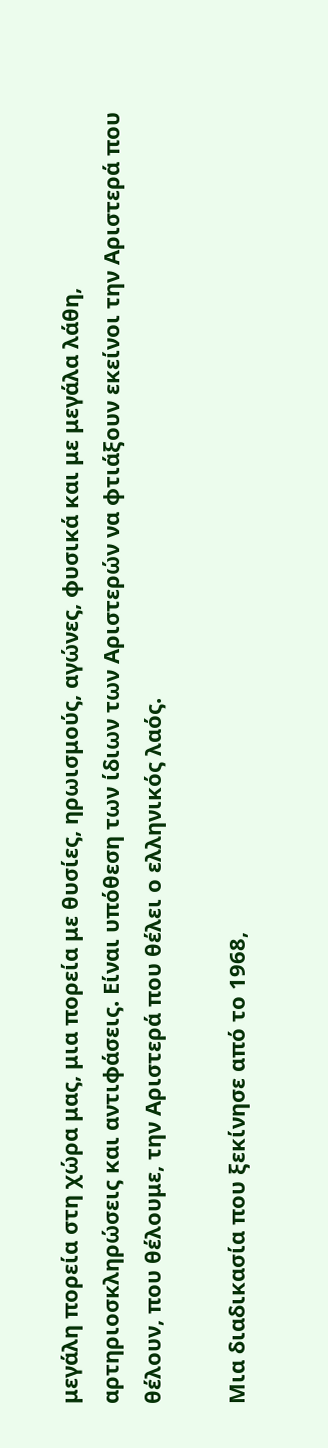μεγάλη πορεία στη χώρα μας, μια πορεία με θυσίες, ηρωισμούς, αγώνες, φυσικά και με μεγάλα λάθη, αρτηριοσκληρώσεις και αντιφάσεις. Είναι υπόθεση των ίδιων των Αριστερών να φτιάξουν εκείνοι την Αριστερά που θέλουν, που θέλουμε, την Αριστερά που θέλει ο ελληνικός λαός.

Μια διαδικασία που ξεκίνησε από το 1968,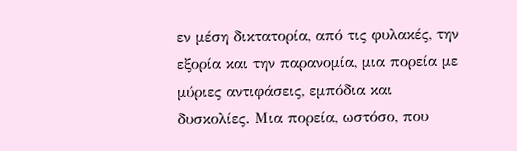εν μέση δικτατορία, από τις φυλακές, την εξορία και την παρανομία, μια πορεία με μύριες αντιφάσεις, εμπόδια και δυσκολίες. Μια πορεία, ωστόσο, που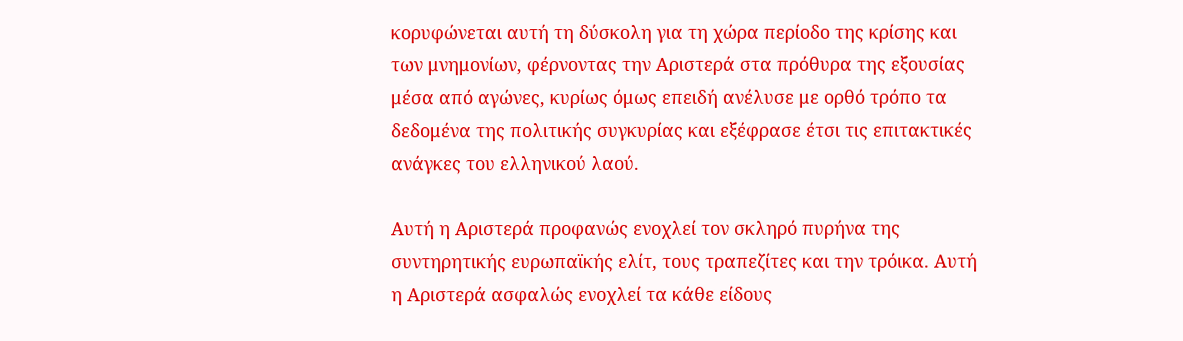κορυφώνεται αυτή τη δύσκολη για τη χώρα περίοδο της κρίσης και των μνημονίων, φέρνοντας την Αριστερά στα πρόθυρα της εξουσίας μέσα από αγώνες, κυρίως όμως επειδή ανέλυσε με ορθό τρόπο τα δεδομένα της πολιτικής συγκυρίας και εξέφρασε έτσι τις επιτακτικές ανάγκες του ελληνικού λαού.

Αυτή η Αριστερά προφανώς ενοχλεί τον σκληρό πυρήνα της συντηρητικής ευρωπαϊκής ελίτ, τους τραπεζίτες και την τρόικα. Αυτή η Αριστερά ασφαλώς ενοχλεί τα κάθε είδους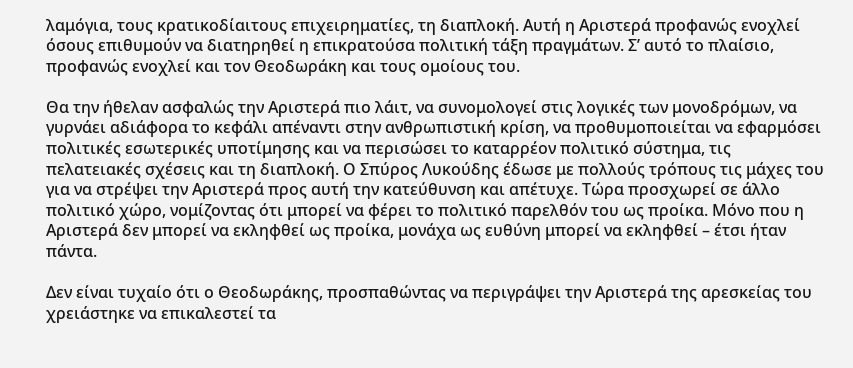λαμόγια, τους κρατικοδίαιτους επιχειρηματίες, τη διαπλοκή. Αυτή η Αριστερά προφανώς ενοχλεί όσους επιθυμούν να διατηρηθεί η επικρατούσα πολιτική τάξη πραγμάτων. Σ’ αυτό το πλαίσιο, προφανώς ενοχλεί και τον Θεοδωράκη και τους ομοίους του.

Θα την ήθελαν ασφαλώς την Αριστερά πιο λάιτ, να συνομολογεί στις λογικές των μονοδρόμων, να γυρνάει αδιάφορα το κεφάλι απέναντι στην ανθρωπιστική κρίση, να προθυμοποιείται να εφαρμόσει πολιτικές εσωτερικές υποτίμησης και να περισώσει το καταρρέον πολιτικό σύστημα, τις πελατειακές σχέσεις και τη διαπλοκή. Ο Σπύρος Λυκούδης έδωσε με πολλούς τρόπους τις μάχες του για να στρέψει την Αριστερά προς αυτή την κατεύθυνση και απέτυχε. Τώρα προσχωρεί σε άλλο πολιτικό χώρο, νομίζοντας ότι μπορεί να φέρει το πολιτικό παρελθόν του ως προίκα. Μόνο που η Αριστερά δεν μπορεί να εκληφθεί ως προίκα, μονάχα ως ευθύνη μπορεί να εκληφθεί – έτσι ήταν πάντα.

Δεν είναι τυχαίο ότι ο Θεοδωράκης, προσπαθώντας να περιγράψει την Αριστερά της αρεσκείας του χρειάστηκε να επικαλεστεί τα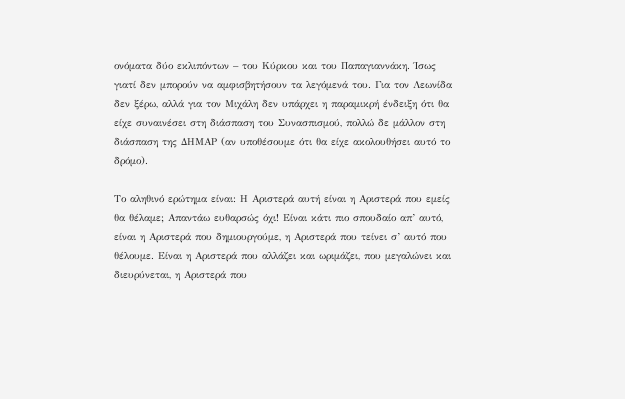ονόματα δύο εκλιπόντων – του Κύρκου και του Παπαγιαννάκη. Ίσως γιατί δεν μπορούν να αμφισβητήσουν τα λεγόμενά του. Για τον Λεωνίδα δεν ξέρω, αλλά για τον Μιχάλη δεν υπάρχει η παραμικρή ένδειξη ότι θα είχε συναινέσει στη διάσπαση του Συνασπισμού, πολλώ δε μάλλον στη διάσπαση της ΔΗΜΑΡ (αν υποθέσουμε ότι θα είχε ακολουθήσει αυτό το δρόμο).

Το αληθινό ερώτημα είναι: Η Αριστερά αυτή είναι η Αριστερά που εμείς θα θέλαμε; Απαντάω ευθαρσώς όχι! Είναι κάτι πιο σπουδαίο απ’ αυτό, είναι η Αριστερά που δημιουργούμε, η Αριστερά που τείνει σ’ αυτό που θέλουμε. Είναι η Αριστερά που αλλάζει και ωριμάζει, που μεγαλώνει και διευρύνεται, η Αριστερά που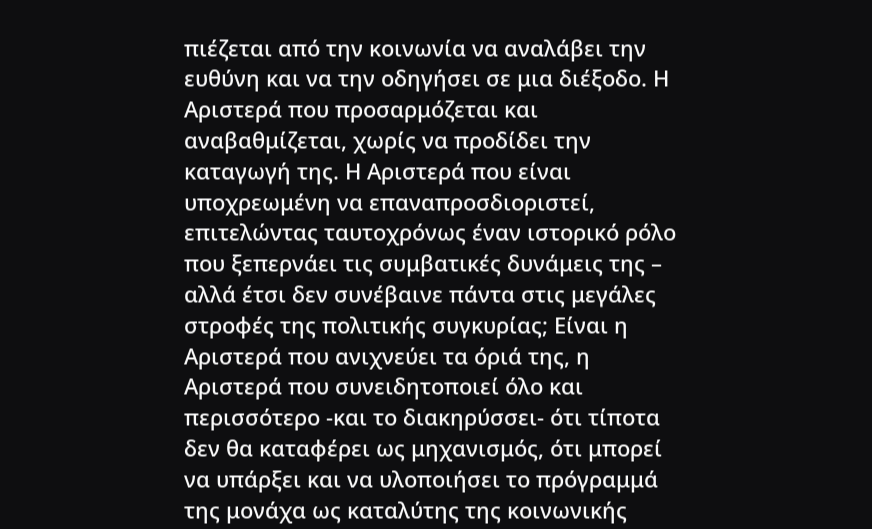πιέζεται από την κοινωνία να αναλάβει την ευθύνη και να την οδηγήσει σε μια διέξοδο. Η Αριστερά που προσαρμόζεται και αναβαθμίζεται, χωρίς να προδίδει την καταγωγή της. Η Αριστερά που είναι υποχρεωμένη να επαναπροσδιοριστεί, επιτελώντας ταυτοχρόνως έναν ιστορικό ρόλο που ξεπερνάει τις συμβατικές δυνάμεις της – αλλά έτσι δεν συνέβαινε πάντα στις μεγάλες στροφές της πολιτικής συγκυρίας; Είναι η Αριστερά που ανιχνεύει τα όριά της, η Αριστερά που συνειδητοποιεί όλο και περισσότερο -και το διακηρύσσει- ότι τίποτα δεν θα καταφέρει ως μηχανισμός, ότι μπορεί να υπάρξει και να υλοποιήσει το πρόγραμμά της μονάχα ως καταλύτης της κοινωνικής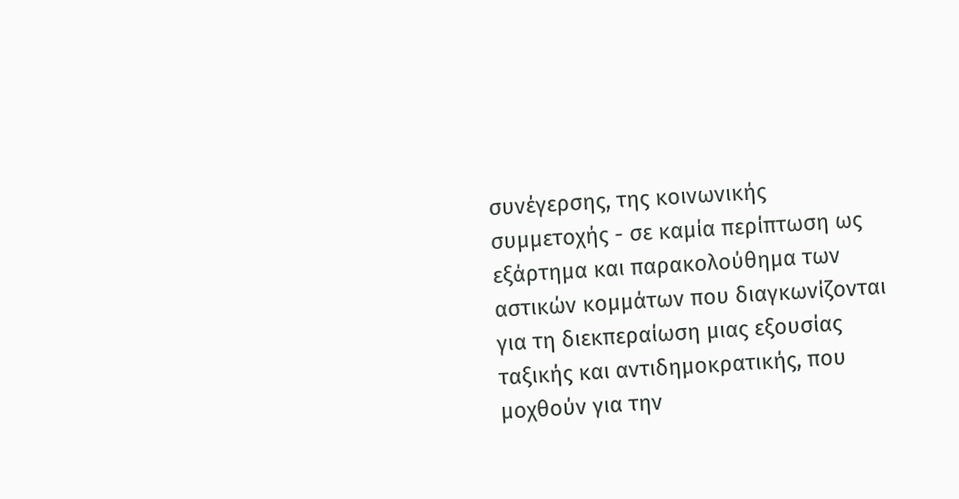συνέγερσης, της κοινωνικής συμμετοχής - σε καμία περίπτωση ως εξάρτημα και παρακολούθημα των αστικών κομμάτων που διαγκωνίζονται για τη διεκπεραίωση μιας εξουσίας ταξικής και αντιδημοκρατικής, που μοχθούν για την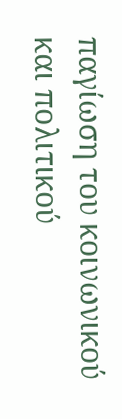παγίωση του κοινωνικού και πολιτικού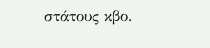στάτους κβο.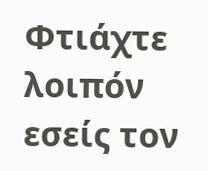Φτιάχτε λοιπόν εσείς τον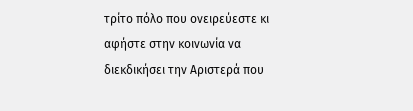τρίτο πόλο που ονειρεύεστε κι αφήστε στην κοινωνία να διεκδικήσει την Αριστερά που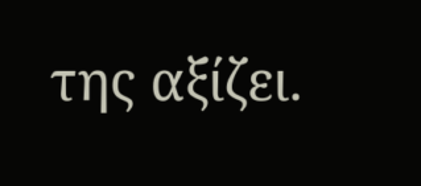της αξίζει.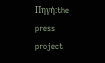Πηγή:the press project